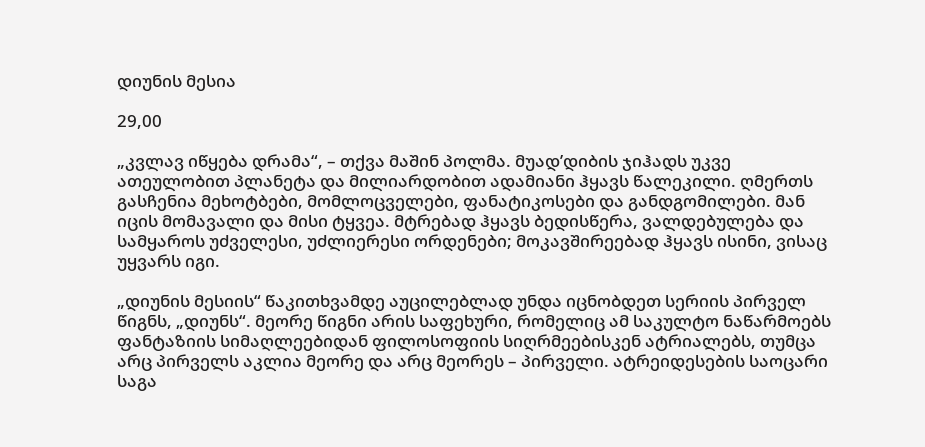დიუნის მესია

29,00

„კვლავ იწყება დრამა“, – თქვა მაშინ პოლმა. მუად’დიბის ჯიჰადს უკვე ათეულობით პლანეტა და მილიარდობით ადამიანი ჰყავს წალეკილი. ღმერთს გასჩენია მეხოტბები, მომლოცველები, ფანატიკოსები და განდგომილები. მან იცის მომავალი და მისი ტყვეა. მტრებად ჰყავს ბედისწერა, ვალდებულება და სამყაროს უძველესი, უძლიერესი ორდენები; მოკავშირეებად ჰყავს ისინი, ვისაც უყვარს იგი.

„დიუნის მესიის“ წაკითხვამდე აუცილებლად უნდა იცნობდეთ სერიის პირველ წიგნს, „დიუნს“. მეორე წიგნი არის საფეხური, რომელიც ამ საკულტო ნაწარმოებს ფანტაზიის სიმაღლეებიდან ფილოსოფიის სიღრმეებისკენ ატრიალებს, თუმცა არც პირველს აკლია მეორე და არც მეორეს – პირველი. ატრეიდესების საოცარი საგა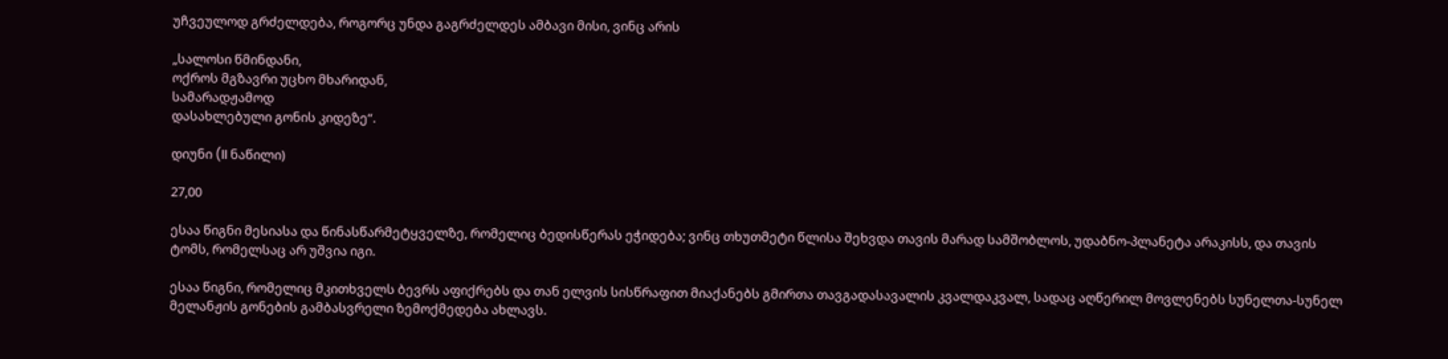უჩვეულოდ გრძელდება, როგორც უნდა გაგრძელდეს ამბავი მისი, ვინც არის

„სალოსი წმინდანი,
ოქროს მგზავრი უცხო მხარიდან,
სამარადჟამოდ
დასახლებული გონის კიდეზე“.

დიუნი (II ნაწილი)

27,00

ესაა წიგნი მესიასა და წინასწარმეტყველზე, რომელიც ბედისწერას ეჭიდება; ვინც თხუთმეტი წლისა შეხვდა თავის მარად სამშობლოს, უდაბნო-პლანეტა არაკისს, და თავის ტომს, რომელსაც არ უშვია იგი.

ესაა წიგნი, რომელიც მკითხველს ბევრს აფიქრებს და თან ელვის სისწრაფით მიაქანებს გმირთა თავგადასავალის კვალდაკვალ, სადაც აღწერილ მოვლენებს სუნელთა-სუნელ მელანჟის გონების გამბასვრელი ზემოქმედება ახლავს.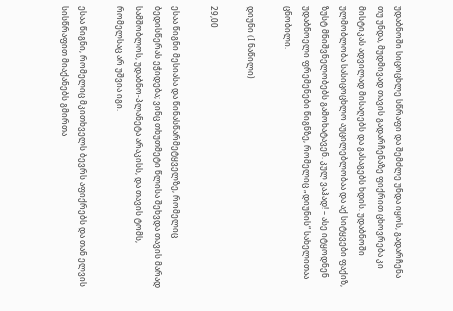უდაბნოში სიცოცხლე სწრაფი და შემძლე უნდა იყოს, გადარჩენა თუ უნდა, მუდმივად თავის გადარჩენაზე ფიქრით ცხოვრება კი მისტიკას ადვილად მისაღებს და გასაგებს ხდის. უდაბნოში ულმობლობა სასიცოცხლო აუცილებლობაა და აქ სიტყვები ფაქიზ, ზუსტ მნიშვნელობებს გამოხატავენ. კულ ვაჰად! – ასე იტყოდნენ უდაბნოელი ფრემენები წიგნზე, რომელიც „დიუნის“ სახელითაა ცნობილი.

დიუნი (I ნაწილი)

29,00

ესაა წიგნი მესიასა და წინასწარმეტყველზე, რომელიც ბედისწერას ეჭიდება; ვინც თხუთმეტი წლისა შეხვდა თავის მარად სამშობლოს, უდაბნო-პლანეტა არაკისს, და თავის ტომს, რომელსაც არ უშვია იგი.

ესაა წიგნი, რომელიც მკითხველს ბევრს აფიქრებს და თან ელვის სისწრაფით მიაქანებს გმირთა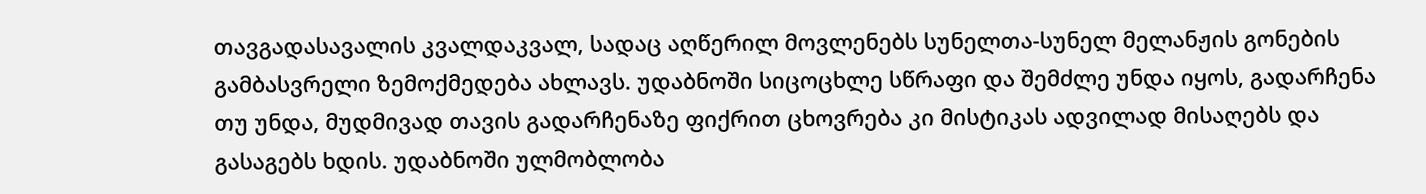თავგადასავალის კვალდაკვალ, სადაც აღწერილ მოვლენებს სუნელთა-სუნელ მელანჟის გონების გამბასვრელი ზემოქმედება ახლავს. უდაბნოში სიცოცხლე სწრაფი და შემძლე უნდა იყოს, გადარჩენა თუ უნდა, მუდმივად თავის გადარჩენაზე ფიქრით ცხოვრება კი მისტიკას ადვილად მისაღებს და გასაგებს ხდის. უდაბნოში ულმობლობა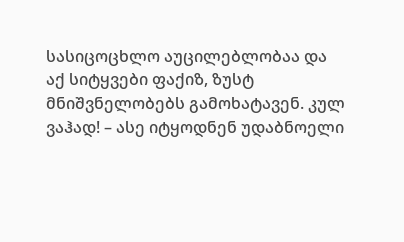სასიცოცხლო აუცილებლობაა და აქ სიტყვები ფაქიზ, ზუსტ მნიშვნელობებს გამოხატავენ. კულ ვაჰად! – ასე იტყოდნენ უდაბნოელი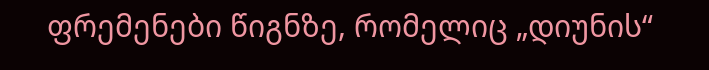ფრემენები წიგნზე, რომელიც „დიუნის“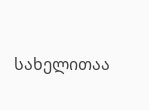სახელითაა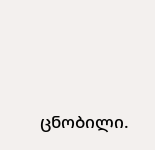ცნობილი.